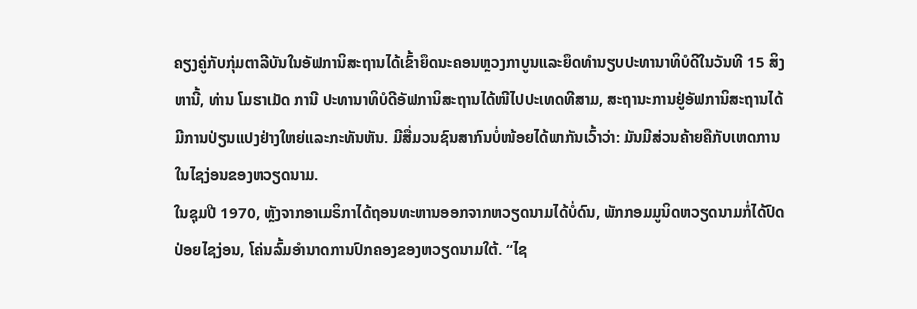ຄຽງຄູ່ກັບກຸ່ມຕາລີບັນໃນອັຟການິສະຖານໄດ້ເຂົ້າຍຶດນະຄອນຫຼວງກາບູນແລະຍຶດທຳນຽບປະທານາທິບໍດີໃນວັນທີ 15 ສິງຫານີ້, ທ່ານ ໂມຮາເມັດ ການີ ປະທານາທິບໍດີອັຟການິສະຖານໄດ້ໜີໄປປະເທດທີສາມ, ສະຖານະການຢູ່ອັຟການິສະຖານໄດ້ມີການປ່ຽນແປງຢ່າງໃຫຍ່ແລະກະທັນຫັນ. ມີສື່ມວນຊົນສາກົນບໍ່ໜ້ອຍໄດ້ພາກັນເວົ້າວ່າ: ມັນມີສ່ວນຄ້າຍຄືກັບເຫດການໃນໄຊງ່ອນຂອງຫວຽດນາມ.
ໃນຊຸມປີ 1970, ຫຼັງຈາກອາເມຣິກາໄດ້ຖອນທະຫານອອກຈາກຫວຽດນາມໄດ້ບໍ່ດົນ, ພັກກອມມູນິດຫວຽດນາມກໍ່ໄດ້ປົດປ່ອຍໄຊງ່ອນ, ໂຄ່ນລົ້ມອຳນາດການປົກຄອງຂອງຫວຽດນາມໃຕ້. “ໄຊ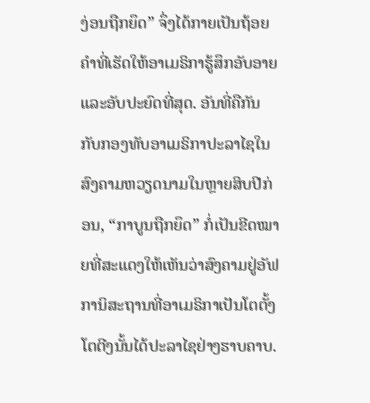ງ່ອນຖືກຍຶດ” ຈຶ່ງໄດ້ກາຍເປັນຖ້ອຍຄຳທີ່ເຮັດໃຫ້ອາເມຣິກາຮູ້ສຶກອັບອາຍແລະອັບປະຍົດທີ່ສຸດ. ອັນທີ່ຄືກັນກັບກອງທັບອາເມຣິກາປະລາໄຊໃນສົງຄາມຫວຽດນາມໃນຫຼາຍສິບປີກ່ອນ, “ກາບູນຖືກຍຶດ” ກໍ່ເປັນຂີດໝາຍທີ່ສະແດງໃຫ້ເຫັນວ່າສົງຄາມຢູ່ອັຟການິສະຖານທີ່ອາເມຣິກາເປັນໂຕຕັ້ງໂຕຕີງນັ້ນໄດ້ປະລາໄຊຢ່າງຮາບຄາບ.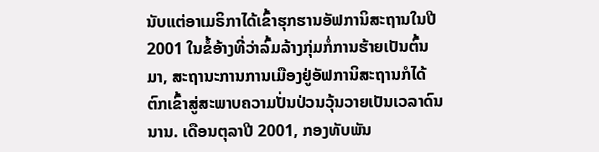ນັບແຕ່ອາເມຣິກາໄດ້ເຂົ້າຮຸກຮານອັຟການິສະຖານໃນປີ 2001 ໃນຂໍ້ອ້າງທີ່ວ່າລົ້ມລ້າງກຸ່ມກໍ່ການຮ້າຍເປັນຕົ້ນມາ, ສະຖານະການການເມືອງຢູ່ອັຟການິສະຖານກໍໄດ້ຕົກເຂົ້າສູ່ສະພາບຄວາມປັ່ນປ່ວນວຸ້ນວາຍເປັນເວລາດົນນານ. ເດືອນຕຸລາປີ 2001, ກອງທັບພັນ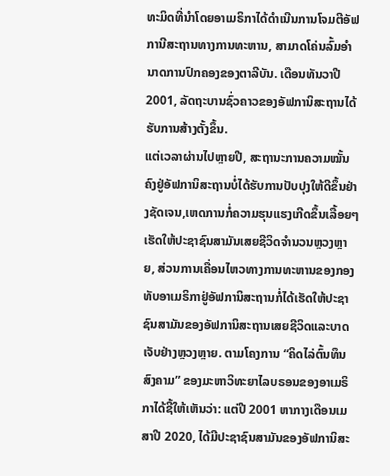ທະມິດທີ່ນຳໂດຍອາເມຣິກາໄດ້ດຳເນີນການໂຈມຕີອັຟການີສະຖານທາງການທະຫານ, ສາມາດໂຄ່ນລົ້ມອຳນາດການປົກຄອງຂອງຕາລີບັນ. ເດືອນທັນວາປີ 2001, ລັດຖະບານຊົ່ວຄາວຂອງອັຟການິສະຖານໄດ້ຮັບການສ້າງຕັ້ງຂຶ້ນ.
ແຕ່ເວລາຜ່ານໄປຫຼາຍປີ, ສະຖານະການຄວາມໝັ້ນຄົງຢູ່ອັຟການິສະຖານບໍ່ໄດ້ຮັບການປັບປຸງໃຫ້ດີຂຶ້ນຢ່າງຊັດເຈນ,ເຫດການກໍ່ຄວາມຮຸນແຮງເກີດຂຶ້ນເລື້ອຍໆ ເຮັດໃຫ້ປະຊາຊົນສາມັນເສຍຊີວິດຈຳນວນຫຼວງຫຼາຍ, ສ່ວນການເຄື່ອນໄຫວທາງການທະຫານຂອງກອງທັບອາເມຣິກາຢູ່ອັຟການິສະຖານກໍ່ໄດ້ເຮັດໃຫ້ປະຊາຊົນສາມັນຂອງອັຟການິສະຖານເສຍຊີວິດແລະບາດເຈັບຢ່າງຫຼວງຫຼາຍ. ຕາມໂຄງການ “ຄິດໄລ່ຕົ້ນທຶນສົງຄາມ” ຂອງມະຫາວິທະຍາໄລບຣອນຂອງອາເມຣິກາໄດ້ຊີ້ໃຫ້ເຫັນວ່າ: ແຕ່ປີ 2001 ຫາກາງເດືອນເມສາປີ 2020, ໄດ້ມີປະຊາຊົນສາມັນຂອງອັຟການິສະ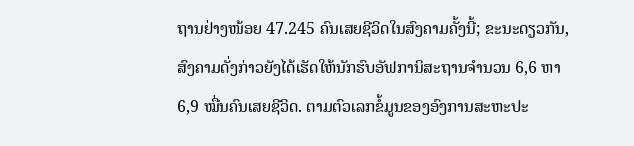ຖານຢ່າງໜ້ອຍ 47.245 ຄົນເສຍຊີວິດໃນສົງຄາມຄັ້ງນີ້; ຂະນະດຽວກັນ,ສົງຄາມດັ່ງກ່າວຍັງໄດ້ເຮັດໃຫ້ນັກຮົບອັຟການິສະຖານຈຳນວນ 6,6 ຫາ 6,9 ໝື່ນຄົນເສຍຊີວິດ. ຕາມຕົວເລກຂໍ້ມູນຂອງອົງການສະຫະປະ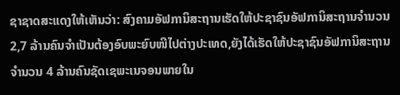ຊາຊາດສະແດງໃຫ້ເຫັນວ່າ: ສົງຄາມອັຟການິສະຖານເຮັດໃຫ້ປະຊາຊົນອັຟການິສະຖານຈຳນວນ 2,7 ລ້ານຄົນຈຳເປັນຕ້ອງອົບພະຍົບໜີໄປຕ່າງປະເທດ,ຍັງໄດ້ເຮັດໃຫ້ປະຊາຊົນອັຟການິສະຖານຈຳນວນ 4 ລ້ານຄົນຊັດເຊພະເນຈອນພາຍໃນ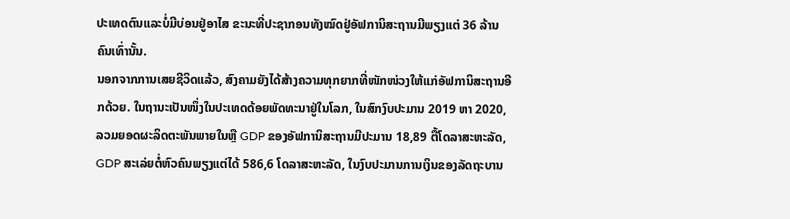ປະເທດຕົນແລະບໍ່ມີບ່ອນຢູ່ອາໄສ ຂະນະທີ່ປະຊາກອນທັງໝົດຢູ່ອັຟການິສະຖານມີພຽງແຕ່ 36 ລ້ານຄົນເທົ່ານັ້ນ.
ນອກຈາກການເສຍຊີວິດແລ້ວ, ສົງຄາມຍັງໄດ້ສ້າງຄວາມທຸກຍາກທີ່ໜັກໜ່ວງໃຫ້ແກ່ອັຟການິສະຖານອີກດ້ວຍ. ໃນຖານະເປັນໜຶ່ງໃນປະເທດດ້ອຍພັດທະນາຢູ່ໃນໂລກ, ໃນສົກງົບປະມານ 2019 ຫາ 2020, ລວມຍອດຜະລິດຕະພັນພາຍໃນຫຼື GDP ຂອງອັຟການິສະຖານມີປະມານ 18,89 ຕື້ໂດລາສະຫະລັດ, GDP ສະເລ່ຍຕໍ່ຫົວຄົນພຽງແຕ່ໄດ້ 586,6 ໂດລາສະຫະລັດ, ໃນງົບປະມານການເງິນຂອງລັດຖະບານ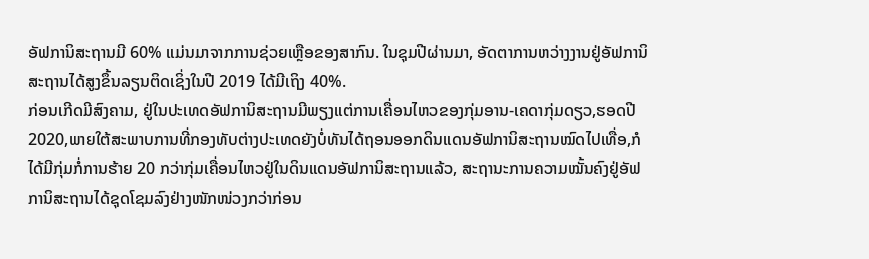ອັຟການິສະຖານມີ 60% ແມ່ນມາຈາກການຊ່ວຍເຫຼືອຂອງສາກົນ. ໃນຊຸມປີຜ່ານມາ, ອັດຕາການຫວ່າງງານຢູ່ອັຟການິສະຖານໄດ້ສູງຂຶ້ນລຽນຕິດເຊິ່ງໃນປີ 2019 ໄດ້ມີເຖິງ 40%.
ກ່ອນເກີດມີສົງຄາມ, ຢູ່ໃນປະເທດອັຟການິສະຖານມີພຽງແຕ່ການເຄື່ອນໄຫວຂອງກຸ່ມອານ-ເຄດາກຸ່ມດຽວ,ຮອດປີ 2020,ພາຍໃຕ້ສະພາບການທີ່ກອງທັບຕ່າງປະເທດຍັງບໍ່ທັນໄດ້ຖອນອອກດິນແດນອັຟການິສະຖານໝົດໄປເທື່ອ,ກໍໄດ້ມີກຸ່ມກໍ່ການຮ້າຍ 20 ກວ່າກຸ່ມເຄື່ອນໄຫວຢູ່ໃນດິນແດນອັຟການິສະຖານແລ້ວ, ສະຖານະການຄວາມໝັ້ນຄົງຢູ່ອັຟການິສະຖານໄດ້ຊຸດໂຊມລົງຢ່າງໜັກໜ່ວງກວ່າກ່ອນ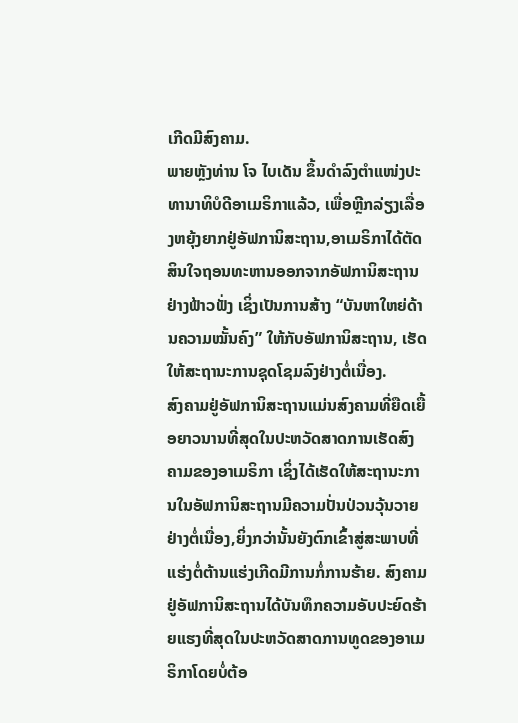ເກີດມີສົງຄາມ.
ພາຍຫຼັງທ່ານ ໂຈ ໄບເດັນ ຂຶ້ນດຳລົງຕຳແໜ່ງປະທານາທິບໍດີອາເມຣິກາແລ້ວ, ເພື່ອຫຼີກລ່ຽງເລື່ອງຫຍຸ້ງຍາກຢູ່ອັຟການິສະຖານ,ອາເມຣິກາໄດ້ຕັດສິນໃຈຖອນທະຫານອອກຈາກອັຟການິສະຖານຢ່າງຟ້າວຟັ່ງ ເຊິ່ງເປັນການສ້າງ “ບັນຫາໃຫຍ່ດ້ານຄວາມໝັ້ນຄົງ” ໃຫ້ກັບອັຟການິສະຖານ, ເຮັດໃຫ້ສະຖານະການຊຸດໂຊມລົງຢ່າງຕໍ່ເນື່ອງ.
ສົງຄາມຢູ່ອັຟການິສະຖານແມ່ນສົງຄາມທີ່ຍືດເຍື້ອຍາວນານທີ່ສຸດໃນປະຫວັດສາດການເຮັດສົງຄາມຂອງອາເມຣິກາ ເຊິ່ງໄດ້ເຮັດໃຫ້ສະຖານະການໃນອັຟການິສະຖານມີຄວາມປັ່ນປ່ວນວຸ້ນວາຍຢ່າງຕໍ່ເນື່ອງ,ຍິ່ງກວ່ານັ້ນຍັງຕົກເຂົ້າສູ່ສະພາບທີ່ແຮ່ງຕໍ່ຕ້ານແຮ່ງເກີດມີການກໍ່ການຮ້າຍ. ສົງຄາມຢູ່ອັຟການິສະຖານໄດ້ບັນທຶກຄວາມອັບປະຍົດຮ້າຍແຮງທີ່ສຸດໃນປະຫວັດສາດການທູດຂອງອາເມຣິກາໂດຍບໍ່ຕ້ອ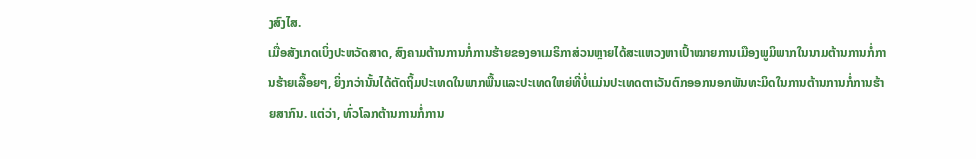ງສົງໄສ.
ເມື່ອສັງເກດເບິ່ງປະຫວັດສາດ, ສົງຄາມຕ້ານການກໍ່ການຮ້າຍຂອງອາເມຣິກາສ່ວນຫຼາຍໄດ້ສະແຫວງຫາເປົ້າໝາຍການເມືອງພູມິພາກໃນນາມຕ້ານການກໍ່ການຮ້າຍເລື້ອຍໆ, ຍິ່ງກວ່ານັ້ນໄດ້ຕັດຖິ້ມປະເທດໃນພາກພື້ນແລະປະເທດໃຫຍ່ທີ່ບໍ່ແມ່ນປະເທດຕາເວັນຕົກອອກນອກພັນທະມິດໃນການຕ້ານການກໍ່ການຮ້າຍສາກົນ. ແຕ່ວ່າ, ທົ່ວໂລກຕ້ານການກໍ່ການ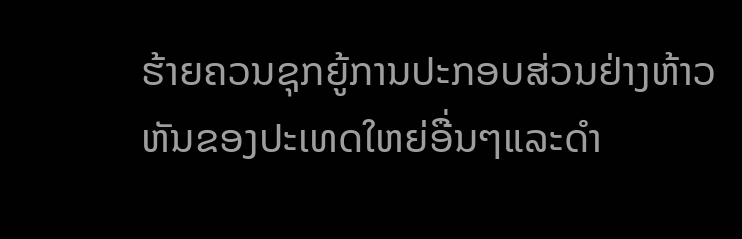ຮ້າຍຄວນຊຸກຍູ້ການປະກອບສ່ວນຢ່າງຫ້າວຫັນຂອງປະເທດໃຫຍ່ອື່ນໆແລະດຳ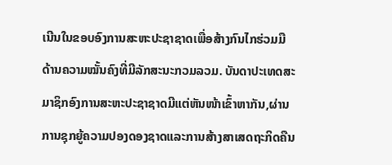ເນີນໃນຂອບອົງການສະຫະປະຊາຊາດເພື່ອສ້າງກົນໄກຮ່ວມມືດ້ານຄວາມໝັ້ນຄົງທີ່ມີລັກສະນະກວມລວມ. ບັນດາປະເທດສະມາຊິກອົງການສະຫະປະຊາຊາດມີແຕ່ຫັນໜ້າເຂົ້າຫາກັນ,ຜ່ານການຊຸກຍູ້ຄວາມປອງດອງຊາດແລະການສ້າງສາເສດຖະກິດຄືນ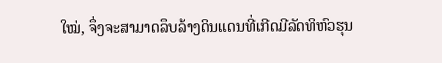ໃໝ່, ຈຶ່ງຈະສາມາດລຶບລ້າງດິນແດນທີ່ເກີດມີລັດທິຫົວຮຸນ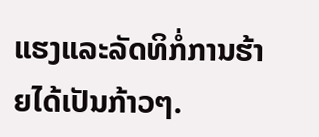ແຮງແລະລັດທິກໍ່ການຮ້າຍໄດ້ເປັນກ້າວໆ.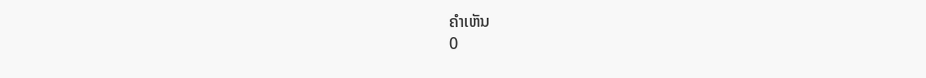ຄຳເຫັນ
0